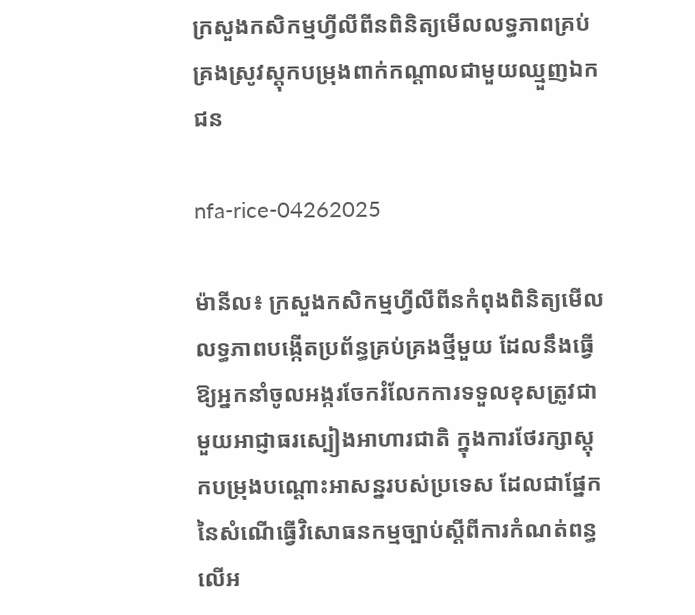ក្រសួងកសិកម្មហ្វីលីពីនពិនិត្យមើលលទ្ធភាពគ្រប់គ្រងស្រូវស្តុកបម្រុងពាក់កណ្តាលជាមួយឈ្មួញឯកជន

nfa-rice-04262025

ម៉ានីល៖ ក្រសួងកសិកម្មហ្វីលីពីនកំពុងពិនិត្យមើលលទ្ធភាពបង្កើតប្រព័ន្ធគ្រប់គ្រងថ្មីមួយ ដែលនឹងធ្វើឱ្យអ្នកនាំចូលអង្ករចែករំលែកការទទួលខុសត្រូវជាមួយអាជ្ញាធរស្បៀងអាហារជាតិ ក្នុងការថែរក្សាស្តុកបម្រុងបណ្ដោះអាសន្នរបស់ប្រទេស ដែលជាផ្នែកនៃសំណើធ្វើវិសោធនកម្មច្បាប់ស្ដីពីការកំណត់ពន្ធលើអ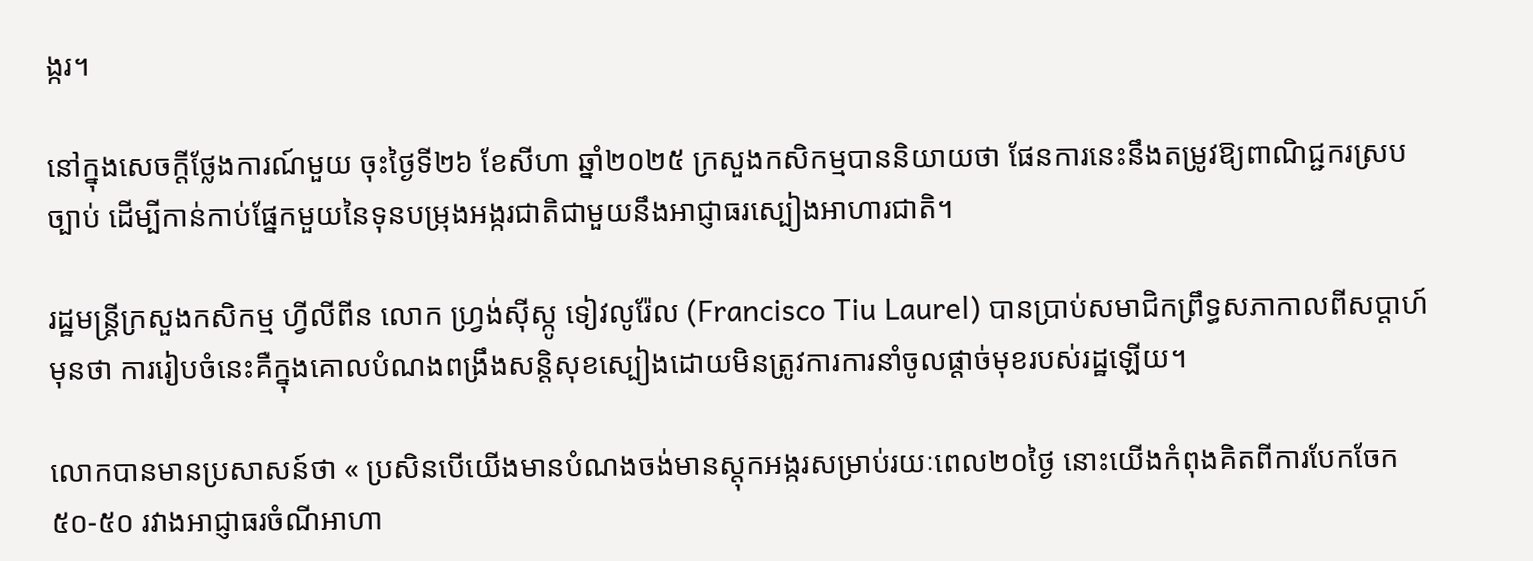ង្ករ។

នៅក្នុងសេចក្តីថ្លែងការណ៍មួយ ចុះថ្ងៃទី២៦ ខែសីហា ឆ្នាំ២០២៥ ក្រសួងកសិកម្មបាននិយាយថា ផែនការនេះនឹងតម្រូវឱ្យពាណិជ្ជករស្របច្បាប់ ដើម្បីកាន់កាប់ផ្នែកមួយនៃទុនបម្រុងអង្ករជាតិជាមួយនឹងអាជ្ញាធរស្បៀងអាហារជាតិ។

រដ្ឋមន្ត្រីក្រសួងកសិកម្ម ហ្វីលីពីន លោក ហ្វ្រង់ស៊ីស្កូ ទៀវលូរ៉ែល (Francisco Tiu Laurel) បានប្រាប់សមាជិកព្រឹទ្ធសភាកាលពីសប្តាហ៍មុនថា ការរៀបចំនេះគឺក្នុងគោលបំណងពង្រឹងសន្តិសុខស្បៀងដោយមិនត្រូវការការនាំចូលផ្តាច់មុខរបស់រដ្ឋឡើយ។

លោកបានមានប្រសាសន៍ថា « ប្រសិនបើយើងមានបំណងចង់មានស្តុកអង្ករសម្រាប់រយៈពេល២០ថ្ងៃ នោះយើងកំពុងគិតពីការបែកចែក ៥០-៥០ រវាងអាជ្ញាធរចំណីអាហា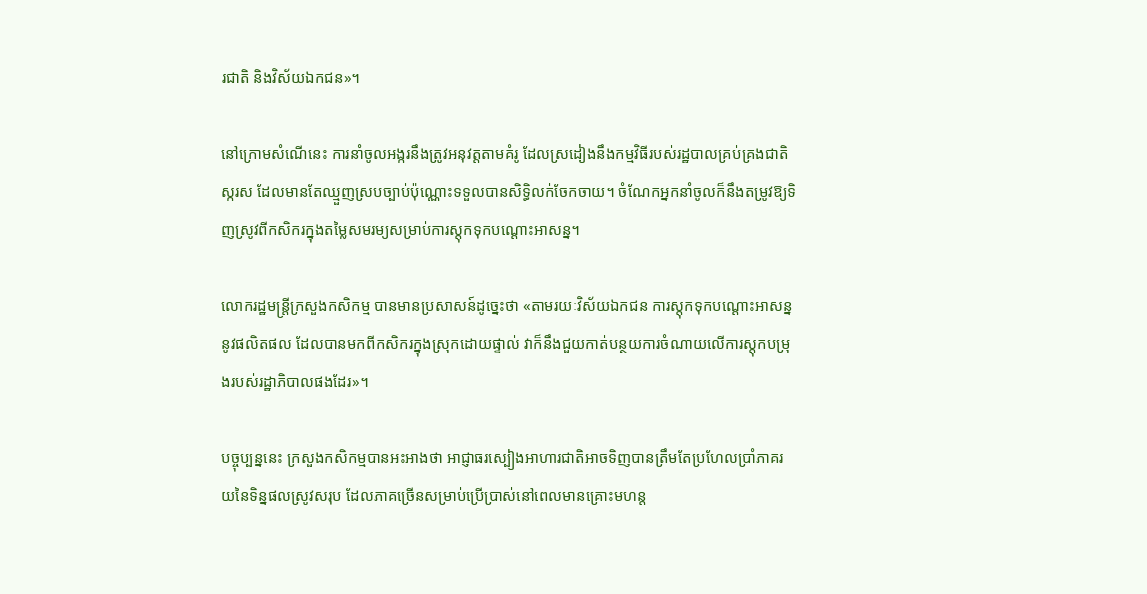រជាតិ និងវិស័យឯកជន»។

នៅក្រោមសំណើនេះ ការនាំចូលអង្ករនឹងត្រូវអនុវត្តតាមគំរូ ដែលស្រដៀងនឹងកម្មវិធីរបស់រដ្ឋបាលគ្រប់គ្រងជាតិស្ករស ដែលមានតែឈ្មួញស្របច្បាប់ប៉ុណ្ណោះទទួលបានសិទ្ធិលក់ចែកចាយ។ ចំណែកអ្នកនាំចូលក៏នឹងតម្រូវឱ្យទិញស្រូវពីកសិករក្នុងតម្លៃសមរម្យសម្រាប់ការស្តុកទុកបណ្ដោះអាសន្ន។

លោករដ្ឋមន្ត្រីក្រសួងកសិកម្ម បានមានប្រសាសន៍ដូច្នេះថា «តាមរយៈវិស័យឯកជន ការស្តុកទុកបណ្ដោះអាសន្ននូវផលិតផល ដែលបានមកពីកសិករក្នុងស្រុកដោយផ្ទាល់ វាក៏នឹងជួយកាត់បន្ថយការចំណាយលើការស្តុកបម្រុងរបស់រដ្ឋាភិបាលផងដែរ»។

បច្ចុប្បន្ននេះ ក្រសួងកសិកម្មបានអះអាងថា អាជ្ញាធរស្បៀងអាហារជាតិអាចទិញបានត្រឹមតែប្រហែលប្រាំភាគរយនៃទិន្នផលស្រូវសរុប ដែលភាគច្រើនសម្រាប់ប្រើប្រាស់នៅពេលមានគ្រោះមហន្ត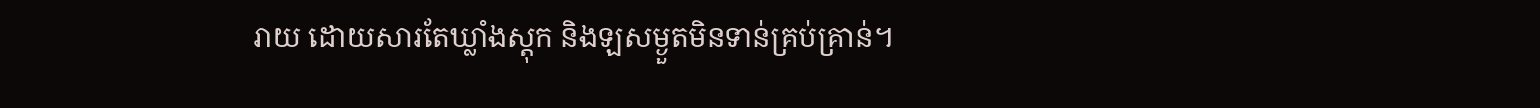រាយ ដោយសារតែឃ្លាំងស្តុក និងឡសម្ងួតមិនទាន់គ្រប់គ្រាន់។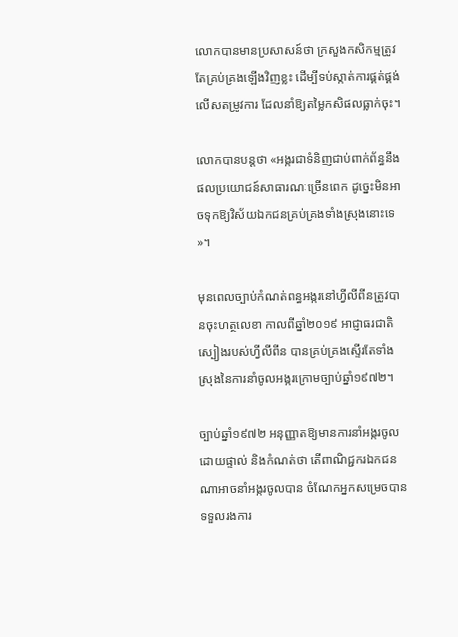លោកបានមានប្រសាសន៍ថា ក្រសួងកសិកម្មត្រូវតែគ្រប់គ្រងឡើងវិញខ្លះ ដើម្បីទប់ស្កាត់ការផ្គត់ផ្គង់លើសតម្រូវការ ដែលនាំឱ្យតម្លៃកសិផលធ្លាក់ចុះ។

លោកបានបន្តថា «អង្ករជាទំនិញជាប់ពាក់ព័ន្ធនឹងផលប្រយោជន៍សាធារណៈច្រើនពេក ដូច្នេះមិនអាចទុកឱ្យវិស័យឯកជនគ្រប់គ្រងទាំងស្រុងនោះទេ»។

មុនពេលច្បាប់កំណត់ពន្ធអង្ករនៅហ្វីលីពីនត្រូវបានចុះហត្ថលេខា កាលពីឆ្នាំ២០១៩ អាជ្ញាធរជាតិស្បៀងរបស់ហ្វីលីពីន បានគ្រប់គ្រងស្ទើរតែទាំងស្រុងនៃការនាំចូលអង្ករក្រោមច្បាប់ឆ្នាំ១៩៧២។

ច្បាប់ឆ្នាំ១៩៧២ អនុញ្ញាតឱ្យមានការនាំអង្ករចូលដោយផ្ទាល់ និងកំណត់ថា តើពាណិជ្ជករឯកជនណាអាចនាំអង្ករចូលបាន ចំណែកអ្នកសម្រេចបានទទួលរងការ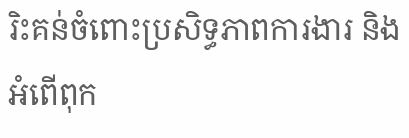រិះគន់ចំពោះប្រសិទ្ធភាពការងារ និងអំពើពុក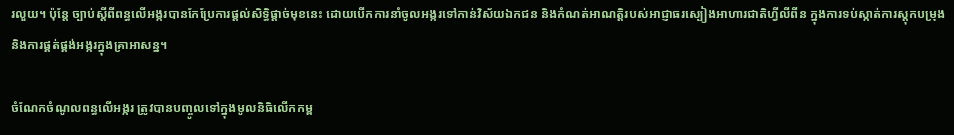រលួយ។ ប៉ុន្តែ ច្បាប់ស្តីពីពន្ធលើអង្ករបានកែប្រែការផ្តល់សិទ្ធិផ្តាច់មុខនេះ ដោយបើកការនាំចូលអង្ករទៅកាន់វិស័យឯកជន និងកំណត់អាណត្តិរបស់អាជ្ញាធរស្បៀងអាហារជាតិហ្វីលីពីន ក្នុងការទប់ស្កាត់ការស្តុកបម្រុង និងការផ្គត់ផ្គង់អង្ករក្នុងគ្រាអាសន្ន។

ចំណែកចំណូលពន្ធលើអង្ករ ត្រូវបានបញ្ចូលទៅក្នុងមូលនិធិលើកកម្ព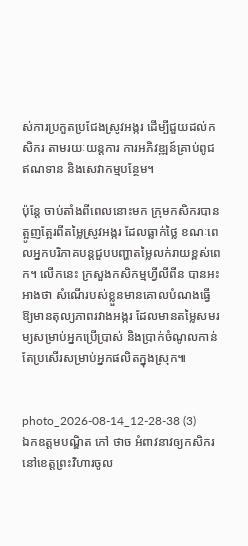ស់ការប្រកួតប្រជែងស្រូវអង្ករ ដើម្បីជួយដល់កសិករ តាមរយៈយន្តការ ការអភិវឌ្ឍន៍គ្រាប់ពូជ ឥណទាន និងសេវាកម្មបន្ថែម។

ប៉ុន្តែ ចាប់តាំងពីពេលនោះមក ក្រុមកសិករបានត្អូញត្អែរពីតម្លៃស្រូវអង្ករ ដែលធ្លាក់ថ្លៃ ខណៈពេលអ្នកបរិភាគបន្តជួបបញ្ហាតម្លៃលក់រាយខ្ពស់ពេក។ លើកនេះ ក្រសួងកសិកម្មហ្វីលីពីន បានអះអាងថា សំណើរបស់ខ្លួនមានគោលបំណងធ្វើឱ្យមានតុល្យភាពរវាងអង្ករ ដែលមានតម្លៃសមរម្យសម្រាប់អ្នកប្រើប្រាស់ និងប្រាក់ចំណូលកាន់តែប្រសើរសម្រាប់អ្នកផលិតក្នុងស្រុក៕


photo_2026-08-14_12-28-38 (3)
ឯកឧត្តមបណ្ឌិត កៅ ថាច អំពាវនាវឲ្យកសិករនៅខេត្តព្រះវិហារចូល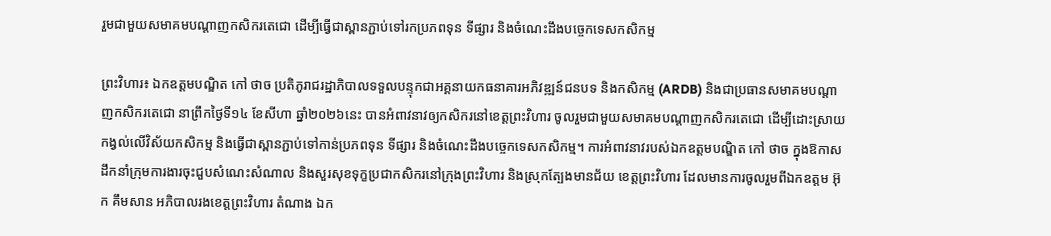រួមជាមួយសមាគមបណ្តាញកសិករតេជោ ដើម្បីធ្វើជាស្ពានភ្ជាប់ទៅរកប្រភពទុន ទីផ្សារ និងចំណេះដឹងបច្ចេកទេសកសិកម្ម

ព្រះវិហារ៖ ឯកឧត្តមបណ្ឌិត កៅ ថាច ប្រតិភូរាជរដ្ឋាភិបាលទទួលបន្ទុកជាអគ្គនាយកធនាគារអភិវឌ្ឍន៍ជនបទ និងកសិកម្ម (ARDB) និងជាប្រធានសមាគមបណ្តាញកសិករតេជោ នាព្រឹកថ្ងៃទី១៤ ខែសីហា ឆ្នាំ២០២៦នេះ បានអំពាវនាវឲ្យកសិករនៅខេត្តព្រះវិហារ ចូលរួមជាមួយសមាគមបណ្តាញកសិករតេជោ ដើម្បីដោះស្រាយកង្វល់លើវិស័យកសិកម្ម និងធ្វើជាស្ពានភ្ជាប់ទៅកាន់ប្រភពទុន ទីផ្សារ និងចំណេះដឹងបច្ចេកទេសកសិកម្ម។ ការអំពាវនាវរបស់ឯកឧត្តមបណ្ឌិត កៅ ថាច ក្នុងឱកាសដឹកនាំក្រុមការងារចុះជួបសំណេះសំណាល និងសួរសុខទុក្ខប្រជាកសិករនៅក្រុងព្រះវិហារ និងស្រុកត្បែងមានជ័យ ខេត្តព្រះវិហារ ដែលមានការចូលរួមពីឯកឧត្តម អ៊ុក គឹមសាន អភិបាលរងខេត្តព្រះវិហារ តំណាង ឯក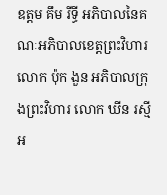ឧត្តម គឹម រីទ្ធី អភិបាលនៃគណៈអភិបាលខេត្តព្រះវិហារ លោក ប៉ុក ងួន អភិបាលក្រុងព្រះវិហារ លោក ឃីន រស្មី អ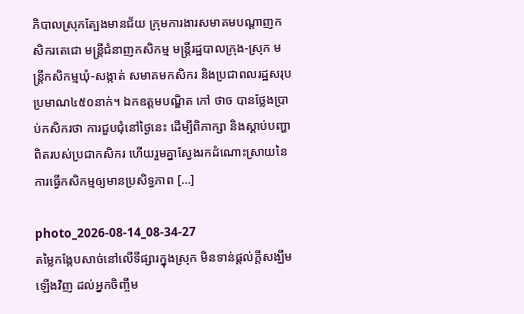ភិបាលស្រុកត្បែងមានជ័យ ក្រុមការងារសមាគមបណ្តាញកសិករតេជោ មន្ត្រីជំនាញកសិកម្ម មន្ត្រីរដ្ឋបាលក្រុង-ស្រុក មន្ត្រីកសិកម្មឃុំ-សង្កាត់ សមាគមកសិករ និងប្រជាពលរដ្ឋសរុបប្រមាណ៤៥០នាក់។ ឯកឧត្តមបណ្ឌិត កៅ ថាច បានថ្លែងប្រាប់កសិករថា ការជួបជុំនៅថ្ងៃនេះ ដើម្បីពិភាក្សា និងស្តាប់បញ្ហាពិតរបស់ប្រជាកសិករ ហើយរួមគ្នាស្វែងរកដំណោះស្រាយនៃការធ្វើកសិកម្មឲ្យមានប្រសិទ្ធភាព […]

photo_2026-08-14_08-34-27
តម្លៃកង្កែបសាច់នៅលើទីផ្សារក្នុងស្រុក មិនទាន់ផ្តល់ក្តីសង្ឃឹមឡើងវិញ ដល់អ្នកចិញ្ចឹម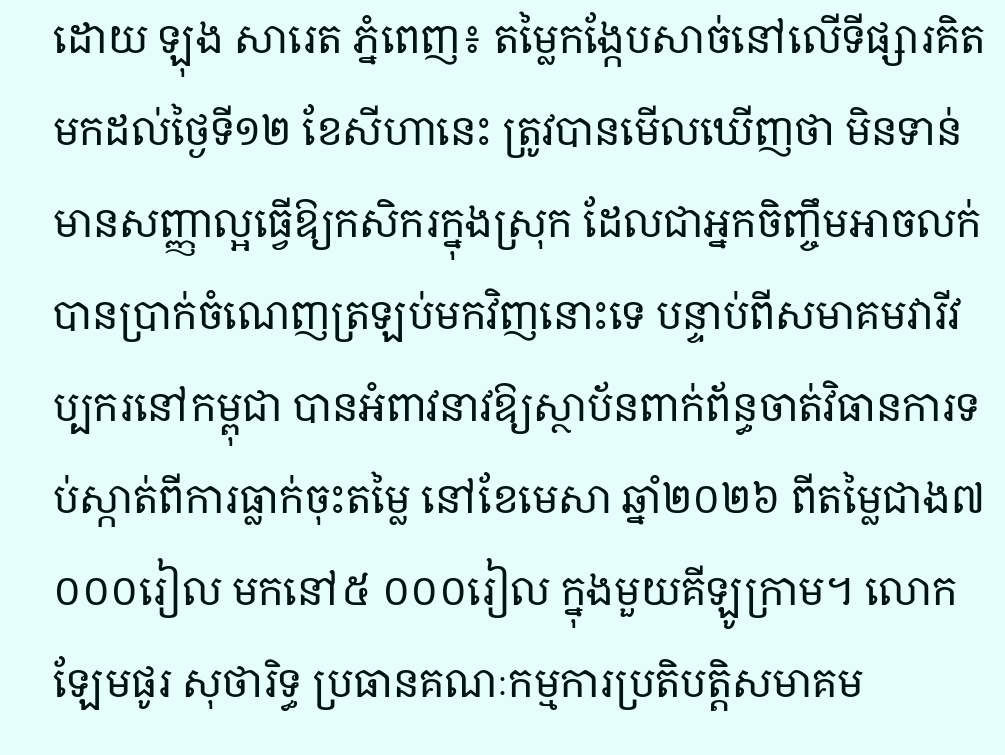ដោយ ឡុង សារេត ភ្នំពេញ៖ តម្លៃកង្កែបសាច់នៅលើទីផ្សារគិតមកដល់ថ្ងៃទី១២ ខែសីហានេះ ត្រូវបានមើលឃើញថា មិនទាន់មានសញ្ញាល្អធ្វើឱ្យកសិករក្នុងស្រុក ដែលជាអ្នកចិញ្ចឹមអាចលក់បានប្រាក់ចំណេញត្រឡប់មកវិញនោះទេ បន្ទាប់ពីសមាគមវារីវប្បករនៅកម្ពុជា បានអំពាវនាវឱ្យស្ថាប័នពាក់ព័ន្ធចាត់វិធានការទប់ស្កាត់ពីការធ្លាក់ចុះតម្លៃ នៅខែមេសា ឆ្នាំ២០២៦ ពីតម្លៃជាង៧ ០០០រៀល មកនៅ៥ ០០០រៀល ក្នុងមួយគីឡូក្រាម។ លោក ឡែមផូរ សុថារិទ្ធ ប្រធានគណៈកម្មការប្រតិបត្តិសមាគម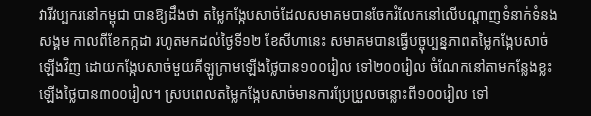វារីវប្បករនៅកម្ពុជា បានឱ្យដឹងថា តម្លៃកង្កែបសាច់ដែលសមាគមបានចែករំលែកនៅលើបណ្តាញទំនាក់ទំនងសង្គម កាលពីខែកក្កដា រហូតមកដល់ថ្ងៃទី១២ ខែសីហានេះ សមាគមបានធ្វើបច្ចុប្បន្នភាពតម្លៃកង្កែបសាច់ឡើងវិញ ដោយកង្កែបសាច់មួយគីឡូក្រាមឡើងថ្លៃបាន១០០រៀល ទៅ២០០រៀល ចំណែកនៅតាមកន្លែងខ្លះឡើងថ្លៃបាន៣០០រៀល។ ស្របពេលតម្លៃកង្កែបសាច់មានការប្រែប្រួលចន្លោះពី១០០រៀល ទៅ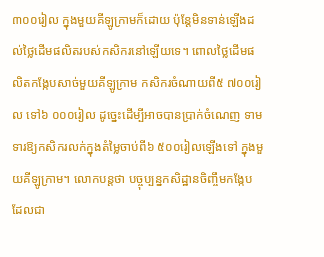៣០០រៀល ក្នុងមួយគីឡូក្រាមក៏ដោយ ប៉ុន្តែមិនទាន់ឡើងដល់ថ្លៃដើមផលិតរបស់កសិករនៅឡើយទេ។ ពោលថ្លៃដើមផលិតកង្កែបសាច់មួយគីឡូក្រាម កសិករចំណាយពី៥ ៧០០រៀល ទៅ៦ ០០០រៀល ដូច្នេះដើម្បីអាចបានប្រាក់ចំណេញ ទាមទារឱ្យកសិករលក់ក្នុងតំម្លៃចាប់ពី៦ ៥០០រៀលឡើងទៅ ក្នុងមួយគីឡូក្រាម។ លោកបន្តថា បច្ចុប្បន្នកសិដ្ឋានចិញ្ចឹមកង្កែប ដែលជា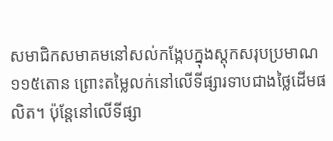សមាជិកសមាគមនៅសល់កង្កែបក្នុងស្តុកសរុបប្រមាណ១១៥តោន ព្រោះតម្លៃលក់នៅលើទីផ្សារទាបជាងថ្លៃដើមផលិត។ ប៉ុន្តែនៅលើទីផ្សា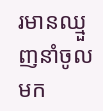រមានឈ្មួញនាំចូលមក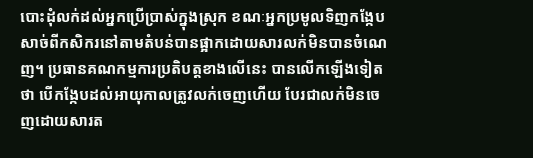បោះដុំលក់ដល់អ្នកប្រើប្រាស់ក្នុងស្រុក ខណៈអ្នកប្រមូលទិញកង្កែបសាច់ពីកសិករនៅតាមតំបន់បានផ្អាកដោយសារលក់មិនបានចំណេញ។ ប្រធានគណកម្មការប្រតិបត្តខាងលើនេះ បានលើកឡើងទៀតថា បើកង្កែបដល់អាយុកាលត្រូវលក់ចេញហើយ បែរជាលក់មិនចេញដោយសារត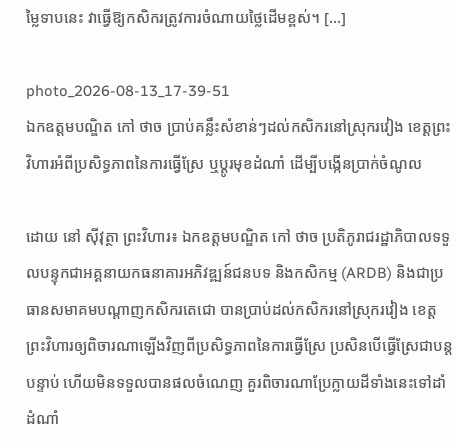ម្លៃទាបនេះ វាធ្វើឱ្យកសិករត្រូវការចំណាយថ្លៃដើមខ្ពស់។ […]

photo_2026-08-13_17-39-51
ឯកឧត្តមបណ្ឌិត កៅ ថាច ប្រាប់គន្លឹះសំខាន់ៗដល់កសិករនៅស្រុករវៀង ខេត្តព្រះវិហារអំពីប្រសិទ្ធភាពនៃការធ្វើស្រែ ឬប្តូរមុខដំណាំ ដើម្បីបង្កើនប្រាក់ចំណូល

ដោយ នៅ ស៊ីវុត្ថា ព្រះវិហារ៖ ឯកឧត្តមបណ្ឌិត កៅ ថាច ប្រតិភូរាជរដ្ឋាភិបាលទទួលបន្ទុកជាអគ្គនាយកធនាគារអភិវឌ្ឍន៍ជនបទ និងកសិកម្ម (ARDB) និងជាប្រធានសមាគមបណ្តាញកសិករតេជោ បានប្រាប់ដល់កសិករនៅស្រុករវៀង ខេត្តព្រះវិហារឲ្យពិចារណាឡើងវិញពីប្រសិទ្ធភាពនៃការធ្វើស្រែ ប្រសិនបើធ្វើស្រែជាបន្តបន្ទាប់ ហើយមិនទទួលបានផលចំណេញ គួរពិចារណាប្រែក្លាយដីទាំងនេះទៅដាំដំណាំ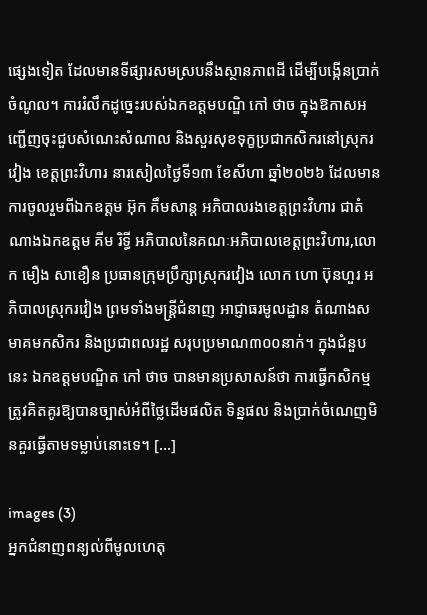ផ្សេងទៀត ដែលមានទីផ្សារសមស្របនឹងស្ថានភាពដី ដើម្បីបង្កើនប្រាក់ចំណូល។ ការរំលឹកដូច្នេះរបស់ឯកឧត្តមបណ្ឌិ កៅ ថាច ក្នុងឱកាសអញ្ជើញចុះជួបសំណេះសំណាល និងសួរសុខទុក្ខប្រជាកសិករនៅស្រុករវៀង ខេត្តព្រះវិហារ នារសៀលថ្ងៃទី១៣ ខែសីហា ឆ្នាំ២០២៦ ដែលមានការចូលរួមពីឯកឧត្តម អ៊ុក គឹមសាន្ត អភិបាលរងខេត្តព្រះវិហារ ជាតំណាងឯកឧត្តម គីម រិទ្ធី អភិបាលនៃគណៈអភិបាលខេត្តព្រះវិហារ,លោក មឿង សាខឿន ប្រធានក្រុមប្រឹក្សាស្រុករវៀង លោក ហោ ប៊ុនហួរ អភិបាលស្រុករវៀង ព្រមទាំងមន្ត្រីជំនាញ អាជ្ញាធរមូលដ្ឋាន តំណាងសមាគមកសិករ និងប្រជាពលរដ្ឋ សរុបប្រមាណ៣០០នាក់។ ក្នុងជំនួបនេះ ឯកឧត្តមបណ្ឌិត កៅ ថាច បានមានប្រសាសន៍ថា ការធ្វើកសិកម្មត្រូវគិតគូរឱ្យបានច្បាស់អំពីថ្លៃដើមផលិត ទិន្នផល និងប្រាក់ចំណេញមិនគួរធ្វើតាមទម្លាប់នោះទេ។ […]

images (3)
អ្នកជំនាញពន្យល់ពីមូលហេតុ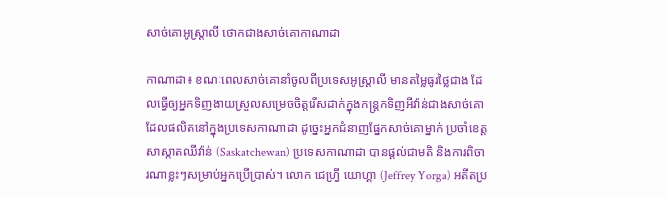សាច់គោអូស្ត្រាលី ថោកជាងសាច់គោកាណាដា

កាណាដា៖ ខណៈពេលសាច់គោនាំចូលពីប្រទេសអូស្ត្រាលី មានតម្លៃធូរថ្លៃជាង ដែលធ្វើឲ្យអ្នកទិញងាយស្រួលសម្រេចចិត្តរើសដាក់ក្នុងកន្ត្រកទិញអីវ៉ាន់ជាងសាច់គោ ដែលផលិតនៅក្នុងប្រទេសកាណាដា ដូច្នេះអ្នកជំនាញផ្នែកសាច់គោម្នាក់ ប្រចាំខេត្តសាស្កាតឈីវ៉ាន់ (Saskatchewan) ប្រទេសកាណាដា បានផ្តល់ជាមតិ និងការពិចារណាខ្លះៗសម្រាប់អ្នកប្រើប្រាស់។ លោក ជេហ្វ្រី យោហ្គា (Jeffrey Yorga) អតីតប្រ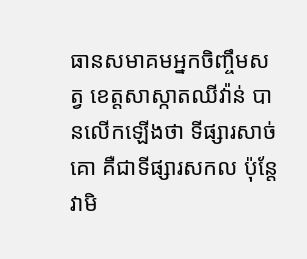ធានសមាគមអ្នកចិញ្ចឹមសត្វ ខេត្តសាស្កាតឈីវ៉ាន់ បានលើកឡើងថា ទីផ្សារសាច់គោ គឺជាទីផ្សារសកល ប៉ុន្តែវាមិ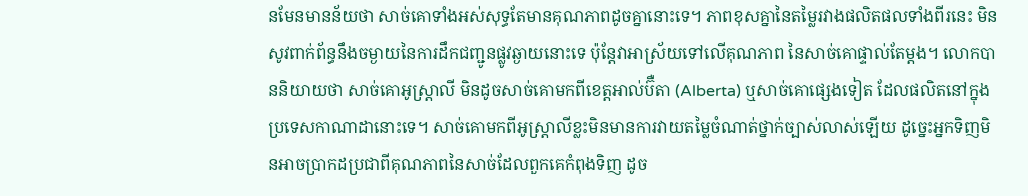នមែនមានន័យថា សាច់គោទាំងអស់សុទ្ធតែមានគុណភាពដូចគ្នានោះទេ។ ភាពខុសគ្នានៃតម្លៃរវាងផលិតផលទាំងពីរនេះ មិនសូវពាក់ព័ន្ធនឹងចម្ងាយនៃការដឹកជញ្ជូនផ្លូវឆ្ងាយនោះទេ ប៉ុន្តែវាអាស្រ័យទៅលើគុណភាព នៃសាច់គោផ្ទាល់តែម្តង។ លោកបាននិយាយថា សាច់គោអូស្ត្រាលី មិនដូចសាច់គោមកពីខេត្តអាល់ប៊ឺតា (Alberta) ឬសាច់គោផ្សេងទៀត ដែលផលិតនៅក្នុងប្រទេសកាណាដានោះទេ។ សាច់គោមកពីអូស្ត្រាលីខ្លះមិនមានការវាយតម្លៃចំណាត់ថ្នាក់ច្បាស់លាស់ឡើយ ដូច្នេះអ្នកទិញមិនអាចប្រាកដប្រជាពីគុណភាពនៃសាច់ដែលពួកគេកំពុងទិញ ដូច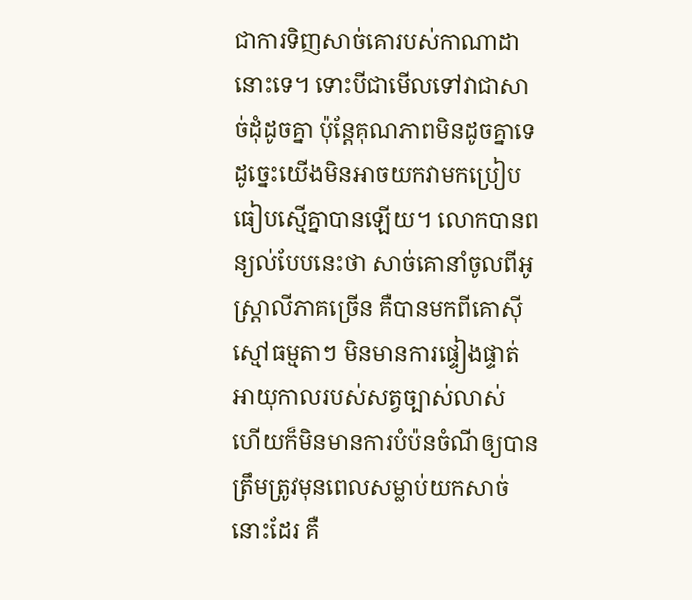ជាការទិញសាច់គោរបស់កាណាដានោះទេ។ ទោះបីជាមើលទៅវាជាសាច់ដុំដូចគ្នា ប៉ុន្តែគុណភាពមិនដូចគ្នាទេ ដូច្នេះយើងមិនអាចយកវាមកប្រៀបធៀបស្មើគ្នាបានឡើយ។ លោកបានពន្យល់បែបនេះថា សាច់គោនាំចូលពីអូស្ត្រាលីភាគច្រើន គឺបានមកពីគោស៊ីស្មៅធម្មតាៗ មិនមានការផ្ទៀងផ្ទាត់អាយុកាលរបស់សត្វច្បាស់លាស់ ហើយក៏មិនមានការបំប៉នចំណីឲ្យបានត្រឹមត្រូវមុនពេលសម្លាប់យកសាច់នោះដែរ គឺ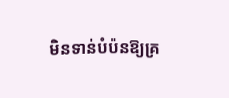មិនទាន់បំប៉នឱ្យគ្រ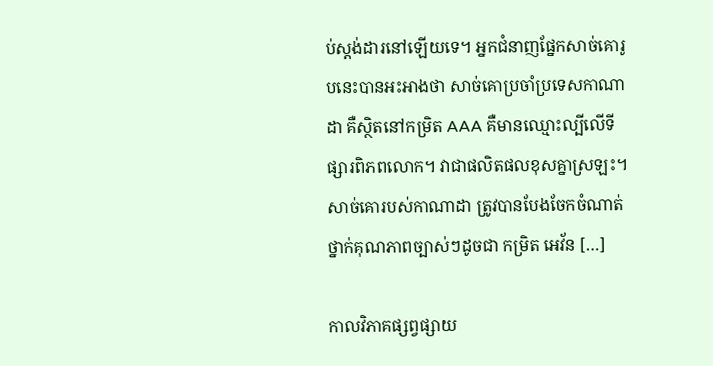ប់ស្តង់ដារនៅឡើយទេ។ អ្នកជំនាញផ្នែកសាច់គោរូបនេះបានអះអាងថា សាច់គោប្រចាំប្រទេសកាណាដា គឺស្ថិតនៅកម្រិត AAA គឺមានឈ្មោះល្បីលើទីផ្សារពិភពលោក។ វាជាផលិតផលខុសគ្នាស្រឡះ។ សាច់គោរបស់កាណាដា ត្រូវបានបែងចែកចំណាត់ថ្នាក់គុណភាពច្បាស់ៗដូចជា កម្រិត អេវ័ន […]

កាលវិភាគផ្សព្វផ្សាយ